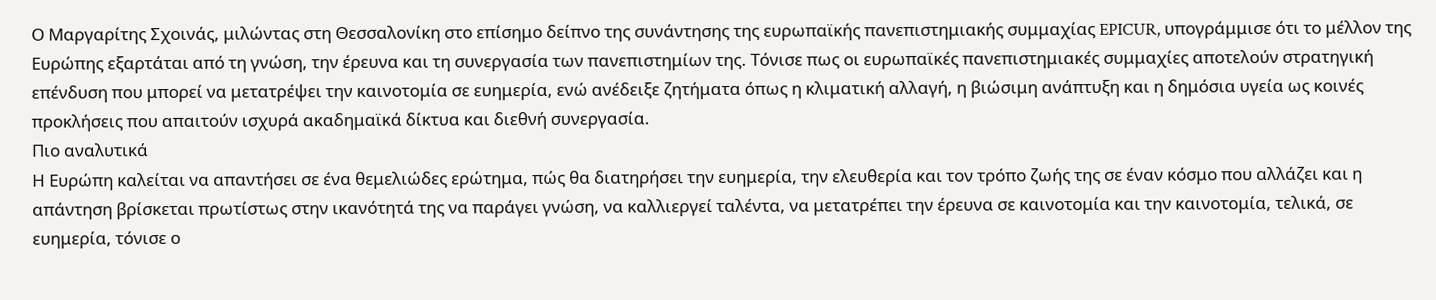Ο Μαργαρίτης Σχοινάς, μιλώντας στη Θεσσαλονίκη στο επίσημο δείπνο της συνάντησης της ευρωπαϊκής πανεπιστημιακής συμμαχίας EPICUR, υπογράμμισε ότι το μέλλον της Ευρώπης εξαρτάται από τη γνώση, την έρευνα και τη συνεργασία των πανεπιστημίων της. Τόνισε πως οι ευρωπαϊκές πανεπιστημιακές συμμαχίες αποτελούν στρατηγική επένδυση που μπορεί να μετατρέψει την καινοτομία σε ευημερία, ενώ ανέδειξε ζητήματα όπως η κλιματική αλλαγή, η βιώσιμη ανάπτυξη και η δημόσια υγεία ως κοινές προκλήσεις που απαιτούν ισχυρά ακαδημαϊκά δίκτυα και διεθνή συνεργασία.
Πιο αναλυτικά
Η Ευρώπη καλείται να απαντήσει σε ένα θεμελιώδες ερώτημα, πώς θα διατηρήσει την ευημερία, την ελευθερία και τον τρόπο ζωής της σε έναν κόσμο που αλλάζει και η απάντηση βρίσκεται πρωτίστως στην ικανότητά της να παράγει γνώση, να καλλιεργεί ταλέντα, να μετατρέπει την έρευνα σε καινοτομία και την καινοτομία, τελικά, σε ευημερία, τόνισε ο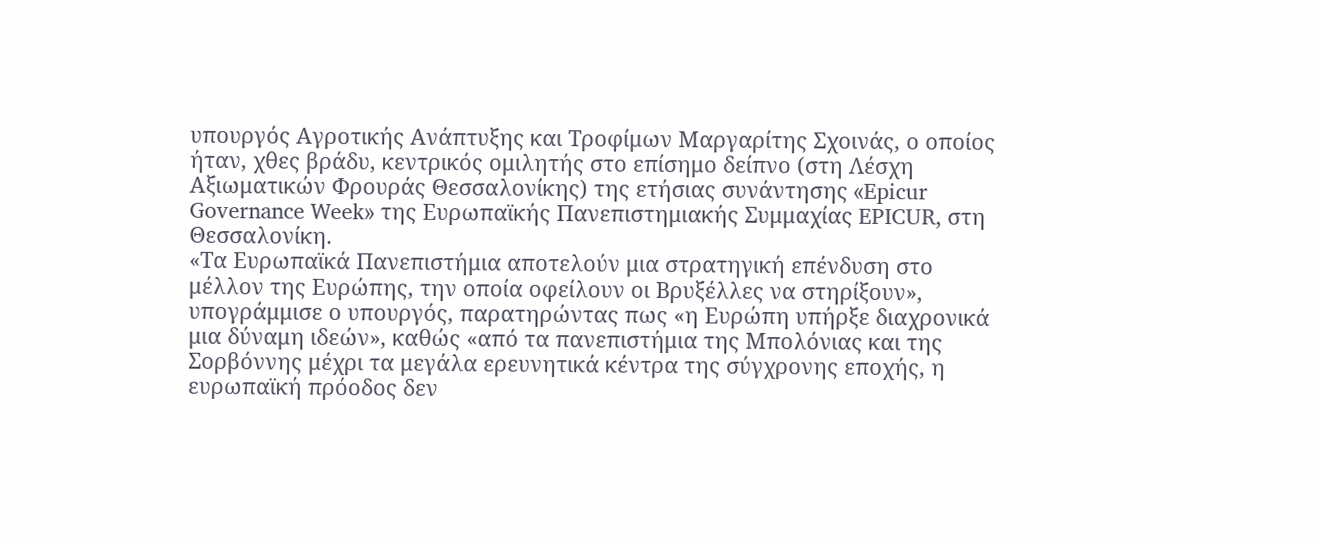υπουργός Αγροτικής Ανάπτυξης και Τροφίμων Μαργαρίτης Σχοινάς, ο οποίος ήταν, χθες βράδυ, κεντρικός ομιλητής στο επίσημο δείπνο (στη Λέσχη Αξιωματικών Φρουράς Θεσσαλονίκης) της ετήσιας συνάντησης «Epicur Governance Week» της Ευρωπαϊκής Πανεπιστημιακής Συμμαχίας EPICUR, στη Θεσσαλονίκη.
«Τα Ευρωπαϊκά Πανεπιστήμια αποτελούν μια στρατηγική επένδυση στο μέλλον της Ευρώπης, την οποία οφείλουν οι Βρυξέλλες να στηρίξουν», υπογράμμισε ο υπουργός, παρατηρώντας πως «η Ευρώπη υπήρξε διαχρονικά μια δύναμη ιδεών», καθώς «από τα πανεπιστήμια της Μπολόνιας και της Σορβόννης μέχρι τα μεγάλα ερευνητικά κέντρα της σύγχρονης εποχής, η ευρωπαϊκή πρόοδος δεν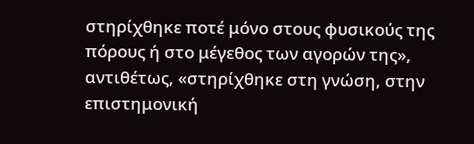στηρίχθηκε ποτέ μόνο στους φυσικούς της πόρους ή στο μέγεθος των αγορών της», αντιθέτως, «στηρίχθηκε στη γνώση, στην επιστημονική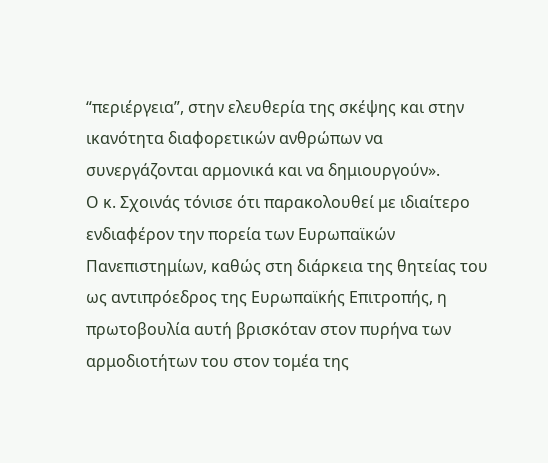“περιέργεια”, στην ελευθερία της σκέψης και στην ικανότητα διαφορετικών ανθρώπων να συνεργάζονται αρμονικά και να δημιουργούν».
Ο κ. Σχοινάς τόνισε ότι παρακολουθεί με ιδιαίτερο ενδιαφέρον την πορεία των Ευρωπαϊκών Πανεπιστημίων, καθώς στη διάρκεια της θητείας του ως αντιπρόεδρος της Ευρωπαϊκής Επιτροπής, η πρωτοβουλία αυτή βρισκόταν στον πυρήνα των αρμοδιοτήτων του στον τομέα της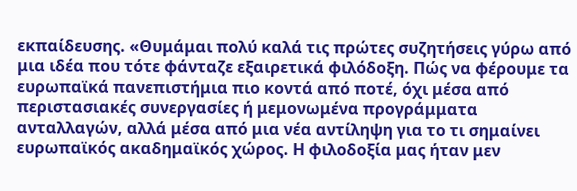εκπαίδευσης. «Θυμάμαι πολύ καλά τις πρώτες συζητήσεις γύρω από μια ιδέα που τότε φάνταζε εξαιρετικά φιλόδοξη. Πώς να φέρουμε τα ευρωπαϊκά πανεπιστήμια πιο κοντά από ποτέ, όχι μέσα από περιστασιακές συνεργασίες ή μεμονωμένα προγράμματα ανταλλαγών, αλλά μέσα από μια νέα αντίληψη για το τι σημαίνει ευρωπαϊκός ακαδημαϊκός χώρος. Η φιλοδοξία μας ήταν μεν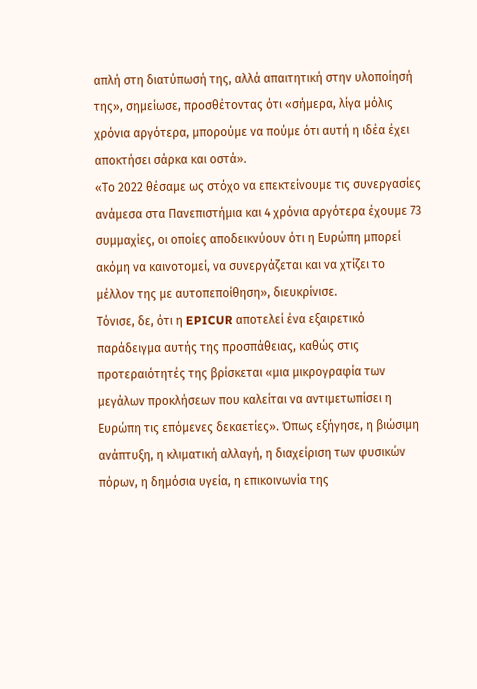απλή στη διατύπωσή της, αλλά απαιτητική στην υλοποίησή της», σημείωσε, προσθέτοντας ότι «σήμερα, λίγα μόλις χρόνια αργότερα, μπορούμε να πούμε ότι αυτή η ιδέα έχει αποκτήσει σάρκα και οστά».
«Το 2022 θέσαμε ως στόχο να επεκτείνουμε τις συνεργασίες ανάμεσα στα Πανεπιστήμια και 4 χρόνια αργότερα έχουμε 73 συμμαχίες, οι οποίες αποδεικνύουν ότι η Ευρώπη μπορεί ακόμη να καινοτομεί, να συνεργάζεται και να χτίζει το μέλλον της με αυτοπεποίθηση», διευκρίνισε.
Τόνισε, δε, ότι η EPICUR αποτελεί ένα εξαιρετικό παράδειγμα αυτής της προσπάθειας, καθώς στις προτεραιότητές της βρίσκεται «μια μικρογραφία των μεγάλων προκλήσεων που καλείται να αντιμετωπίσει η Ευρώπη τις επόμενες δεκαετίες». Όπως εξήγησε, η βιώσιμη ανάπτυξη, η κλιματική αλλαγή, η διαχείριση των φυσικών πόρων, η δημόσια υγεία, η επικοινωνία της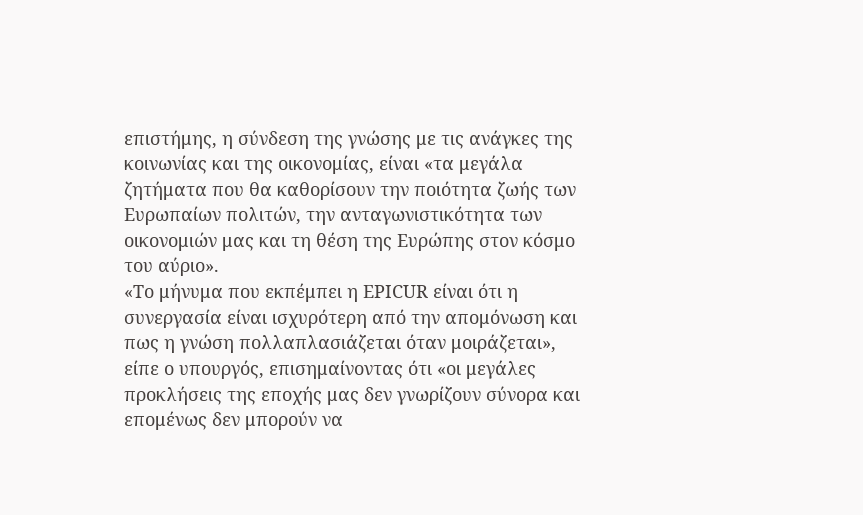επιστήμης, η σύνδεση της γνώσης με τις ανάγκες της κοινωνίας και της οικονομίας, είναι «τα μεγάλα ζητήματα που θα καθορίσουν την ποιότητα ζωής των Ευρωπαίων πολιτών, την ανταγωνιστικότητα των οικονομιών μας και τη θέση της Ευρώπης στον κόσμο του αύριο».
«Το μήνυμα που εκπέμπει η EPICUR είναι ότι η συνεργασία είναι ισχυρότερη από την απομόνωση και πως η γνώση πολλαπλασιάζεται όταν μοιράζεται», είπε ο υπουργός, επισημαίνοντας ότι «οι μεγάλες προκλήσεις της εποχής μας δεν γνωρίζουν σύνορα και επομένως δεν μπορούν να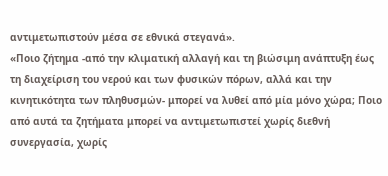αντιμετωπιστούν μέσα σε εθνικά στεγανά».
«Ποιο ζήτημα -από την κλιματική αλλαγή και τη βιώσιμη ανάπτυξη έως τη διαχείριση του νερού και των φυσικών πόρων, αλλά και την κινητικότητα των πληθυσμών- μπορεί να λυθεί από μία μόνο χώρα; Ποιο από αυτά τα ζητήματα μπορεί να αντιμετωπιστεί χωρίς διεθνή συνεργασία, χωρίς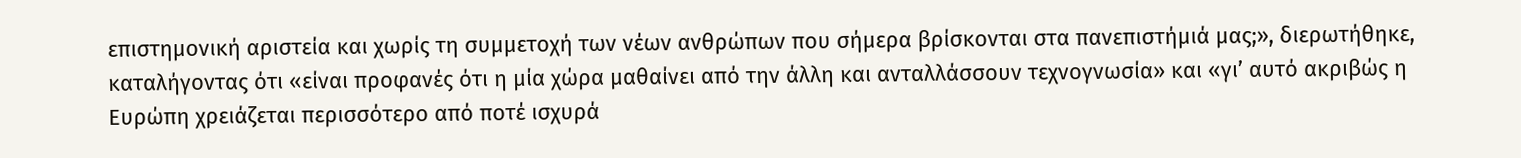επιστημονική αριστεία και χωρίς τη συμμετοχή των νέων ανθρώπων που σήμερα βρίσκονται στα πανεπιστήμιά μας;», διερωτήθηκε, καταλήγοντας ότι «είναι προφανές ότι η μία χώρα μαθαίνει από την άλλη και ανταλλάσσουν τεχνογνωσία» και «γι’ αυτό ακριβώς η Ευρώπη χρειάζεται περισσότερο από ποτέ ισχυρά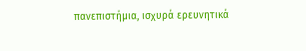πανεπιστήμια, ισχυρά ερευνητικά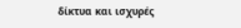δίκτυα και ισχυρές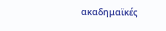ακαδημαϊκές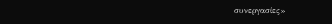συνεργασίες»